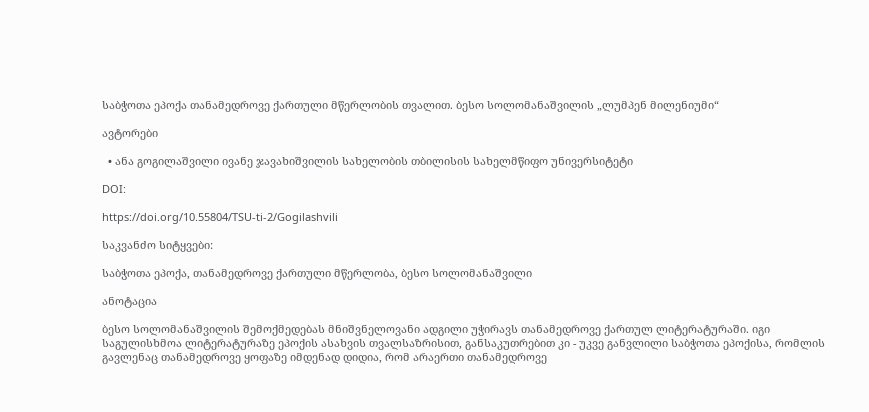საბჭოთა ეპოქა თანამედროვე ქართული მწერლობის თვალით. ბესო სოლომანაშვილის „ლუმპენ მილენიუმი“

ავტორები

  • ანა გოგილაშვილი ივანე ჯავახიშვილის სახელობის თბილისის სახელმწიფო უნივერსიტეტი

DOI:

https://doi.org/10.55804/TSU-ti-2/Gogilashvili

საკვანძო სიტყვები:

საბჭოთა ეპოქა, თანამედროვე ქართული მწერლობა, ბესო სოლომანაშვილი

ანოტაცია

ბესო სოლომანაშვილის შემოქმედებას მნიშვნელოვანი ადგილი უჭირავს თანამედროვე ქართულ ლიტერატურაში. იგი საგულისხმოა ლიტერატურაზე ეპოქის ასახვის თვალსაზრისით, განსაკუთრებით კი - უკვე განვლილი საბჭოთა ეპოქისა, რომლის გავლენაც თანამედროვე ყოფაზე იმდენად დიდია, რომ არაერთი თანამედროვე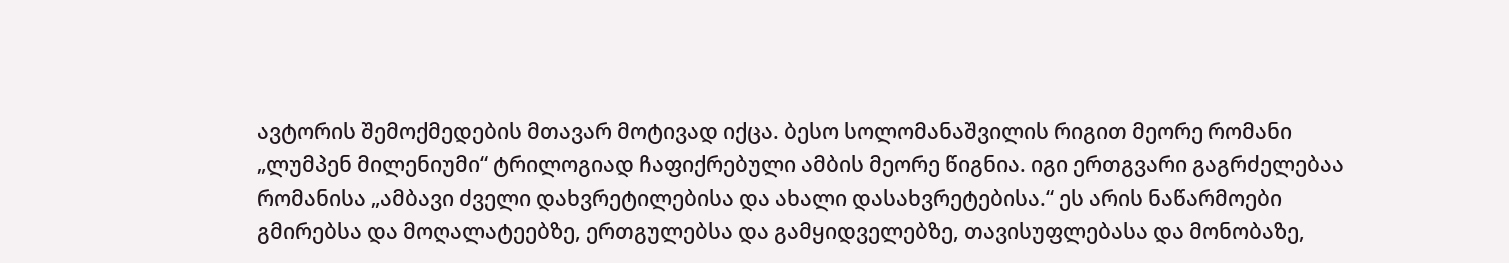ავტორის შემოქმედების მთავარ მოტივად იქცა. ბესო სოლომანაშვილის რიგით მეორე რომანი „ლუმპენ მილენიუმი“ ტრილოგიად ჩაფიქრებული ამბის მეორე წიგნია. იგი ერთგვარი გაგრძელებაა რომანისა „ამბავი ძველი დახვრეტილებისა და ახალი დასახვრეტებისა.“ ეს არის ნაწარმოები გმირებსა და მოღალატეებზე, ერთგულებსა და გამყიდველებზე, თავისუფლებასა და მონობაზე,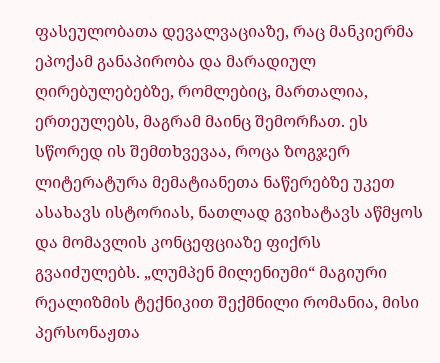ფასეულობათა დევალვაციაზე, რაც მანკიერმა ეპოქამ განაპირობა და მარადიულ ღირებულებებზე, რომლებიც, მართალია, ერთეულებს, მაგრამ მაინც შემორჩათ. ეს სწორედ ის შემთხვევაა, როცა ზოგჯერ ლიტერატურა მემატიანეთა ნაწერებზე უკეთ ასახავს ისტორიას, ნათლად გვიხატავს აწმყოს და მომავლის კონცეფციაზე ფიქრს გვაიძულებს. „ლუმპენ მილენიუმი“ მაგიური რეალიზმის ტექნიკით შექმნილი რომანია, მისი პერსონაჟთა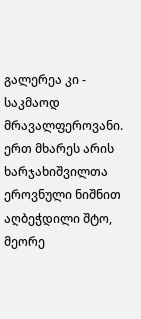გალერეა კი - საკმაოდ მრავალფეროვანი. ერთ მხარეს არის ხარჯახიშვილთა ეროვნული ნიშნით აღბეჭდილი შტო, მეორე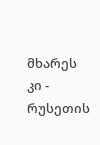მხარეს კი - რუსეთის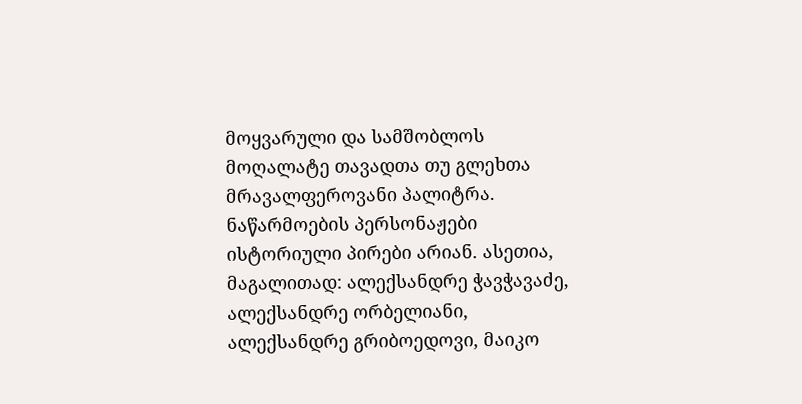მოყვარული და სამშობლოს მოღალატე თავადთა თუ გლეხთა მრავალფეროვანი პალიტრა. ნაწარმოების პერსონაჟები ისტორიული პირები არიან. ასეთია, მაგალითად: ალექსანდრე ჭავჭავაძე, ალექსანდრე ორბელიანი, ალექსანდრე გრიბოედოვი, მაიკო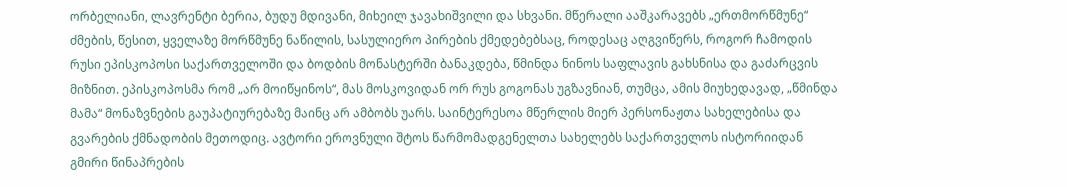ორბელიანი, ლავრენტი ბერია, ბუდუ მდივანი, მიხეილ ჯავახიშვილი და სხვანი. მწერალი ააშკარავებს „ერთმორწმუნე“ ძმების, წესით, ყველაზე მორწმუნე ნაწილის, სასულიერო პირების ქმედებებსაც, როდესაც აღგვიწერს, როგორ ჩამოდის რუსი ეპისკოპოსი საქართველოში და ბოდბის მონასტერში ბანაკდება, წმინდა ნინოს საფლავის გახსნისა და გაძარცვის მიზნით. ეპისკოპოსმა რომ „არ მოიწყინოს“, მას მოსკოვიდან ორ რუს გოგონას უგზავნიან, თუმცა, ამის მიუხედავად, „წმინდა მამა“ მონაზვნების გაუპატიურებაზე მაინც არ ამბობს უარს. საინტერესოა მწერლის მიერ პერსონაჟთა სახელებისა და გვარების ქმნადობის მეთოდიც. ავტორი ეროვნული შტოს წარმომადგენელთა სახელებს საქართველოს ისტორიიდან გმირი წინაპრების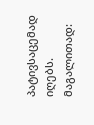პატივსაცემად იღებს. მაგალითად: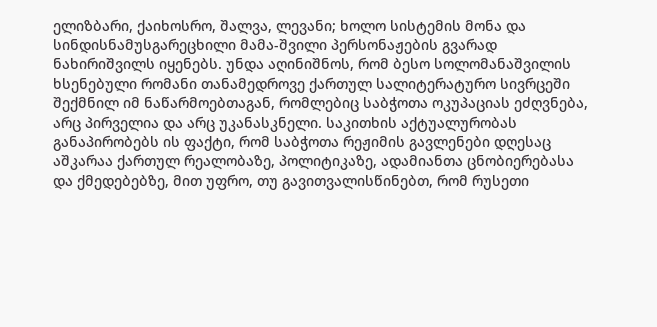ელიზბარი, ქაიხოსრო, შალვა, ლევანი; ხოლო სისტემის მონა და სინდისნამუსგარეცხილი მამა-შვილი პერსონაჟების გვარად ნახირიშვილს იყენებს. უნდა აღინიშნოს, რომ ბესო სოლომანაშვილის ხსენებული რომანი თანამედროვე ქართულ სალიტერატურო სივრცეში შექმნილ იმ ნაწარმოებთაგან, რომლებიც საბჭოთა ოკუპაციას ეძღვნება, არც პირველია და არც უკანასკნელი. საკითხის აქტუალურობას განაპირობებს ის ფაქტი, რომ საბჭოთა რეჟიმის გავლენები დღესაც აშკარაა ქართულ რეალობაზე, პოლიტიკაზე, ადამიანთა ცნობიერებასა და ქმედებებზე, მით უფრო, თუ გავითვალისწინებთ, რომ რუსეთი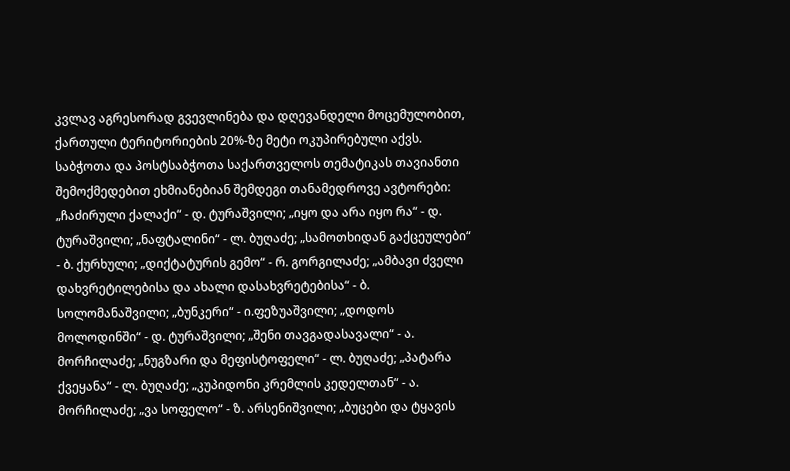კვლავ აგრესორად გვევლინება და დღევანდელი მოცემულობით, ქართული ტერიტორიების 20%-ზე მეტი ოკუპირებული აქვს. საბჭოთა და პოსტსაბჭოთა საქართველოს თემატიკას თავიანთი შემოქმედებით ეხმიანებიან შემდეგი თანამედროვე ავტორები: „ჩაძირული ქალაქი“ - დ. ტურაშვილი; „იყო და არა იყო რა“ - დ. ტურაშვილი; „ნაფტალინი“ - ლ. ბუღაძე; „სამოთხიდან გაქცეულები“ - ბ. ქურხული; „დიქტატურის გემო“ - რ. გორგილაძე; „ამბავი ძველი დახვრეტილებისა და ახალი დასახვრეტებისა“ - ბ. სოლომანაშვილი; „ბუნკერი“ - ი.ფეზუაშვილი; „დოდოს მოლოდინში“ - დ. ტურაშვილი; „შენი თავგადასავალი“ - ა. მორჩილაძე; „ნუგზარი და მეფისტოფელი“ - ლ. ბუღაძე; „პატარა ქვეყანა“ - ლ. ბუღაძე; „კუპიდონი კრემლის კედელთან“ - ა. მორჩილაძე; „ვა სოფელო“ - ზ. არსენიშვილი; „ბუცები და ტყავის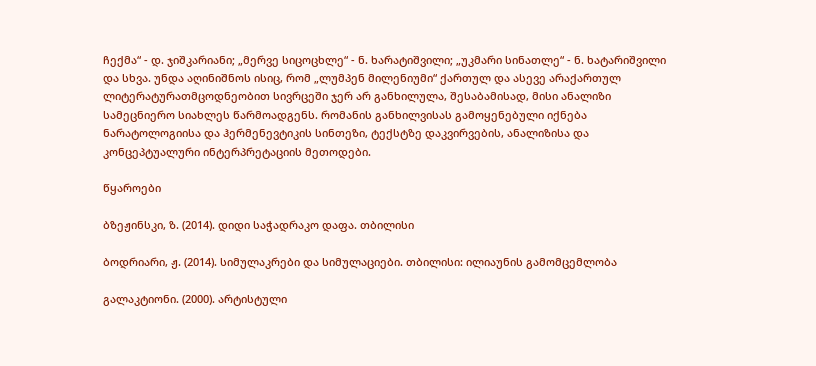ჩექმა“ - დ. ჯიშკარიანი; „მერვე სიცოცხლე“ - ნ. ხარატიშვილი; „უკმარი სინათლე“ - ნ. ხატარიშვილი და სხვა. უნდა აღინიშნოს ისიც, რომ „ლუმპენ მილენიუმი“ ქართულ და ასევე არაქართულ ლიტერატურათმცოდნეობით სივრცეში ჯერ არ განხილულა, შესაბამისად, მისი ანალიზი სამეცნიერო სიახლეს წარმოადგენს. რომანის განხილვისას გამოყენებული იქნება ნარატოლოგიისა და ჰერმენევტიკის სინთეზი, ტექსტზე დაკვირვების, ანალიზისა და კონცეპტუალური ინტერპრეტაციის მეთოდები.

წყაროები

ბზეჟინსკი, ზ. (2014). დიდი საჭადრაკო დაფა. თბილისი

ბოდრიარი, ჟ. (2014). სიმულაკრები და სიმულაციები. თბილისი: ილიაუნის გამომცემლობა

გალაკტიონი. (2000). არტისტული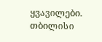ყვავილები. თბილისი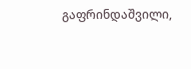გაფრინდაშვილი,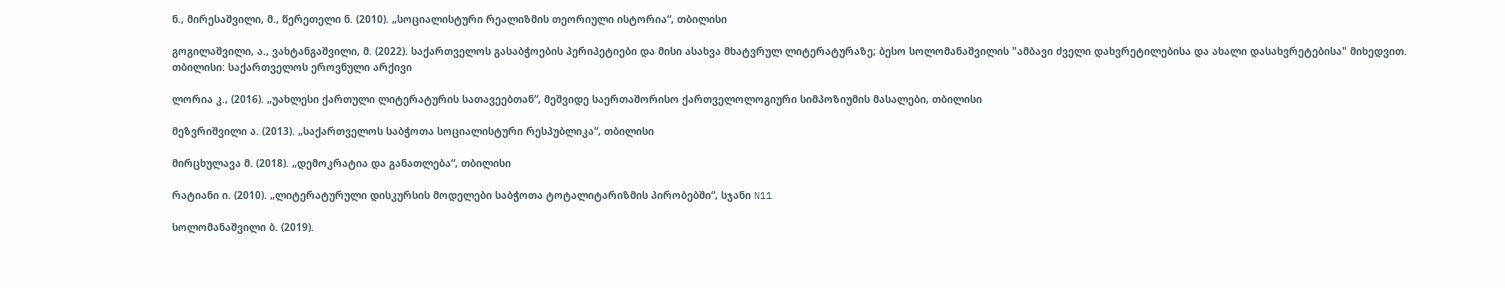ნ., მირესაშვილი, მ., წერეთელი ნ. (2010). „სოციალისტური რეალიზმის თეორიული ისტორია“, თბილისი

გოგილაშვილი, ა., ვახტანგაშვილი, მ. (2022). საქართველოს გასაბჭოების პერიპეტიები და მისი ასახვა მხატვრულ ლიტერატურაზე; ბესო სოლომანაშვილის "ამბავი ძველი დახვრეტილებისა და ახალი დასახვრეტებისა" მიხედვით. თბილისი: საქართველოს ეროვნული არქივი

ლორია კ., (2016). „უახლესი ქართული ლიტერატურის სათავეებთან“, მეშვიდე საერთაშორისო ქართველოლოგიური სიმპოზიუმის მასალები, თბილისი

მეზვრიშვილი ა. (2013). „საქართველოს საბჭოთა სოციალისტური რესპუბლიკა“, თბილისი

მირცხულავა მ. (2018). „დემოკრატია და განათლება“, თბილისი

რატიანი ი. (2010). „ლიტერატურული დისკურსის მოდელები საბჭოთა ტოტალიტარიზმის პირობებში“, სჯანი N11

სოლომანაშვილი ბ. (2019).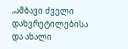„ამბავი ძველი დახვრეტილებისა და ახალი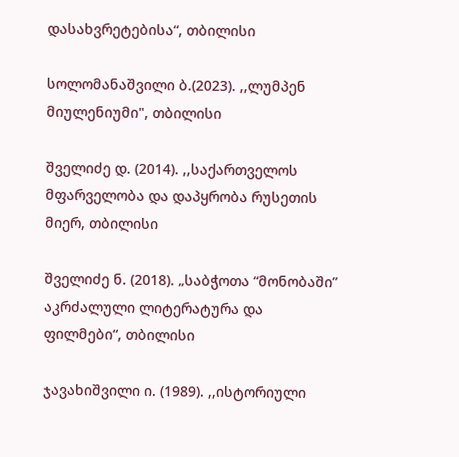დასახვრეტებისა“, თბილისი

სოლომანაშვილი ბ.(2023). ,,ლუმპენ მიულენიუმი", თბილისი

შველიძე დ. (2014). ,,საქართველოს მფარველობა და დაპყრობა რუსეთის მიერ, თბილისი

შველიძე ნ. (2018). „საბჭოთა “მონობაში” აკრძალული ლიტერატურა და ფილმები“, თბილისი

ჯავახიშვილი ი. (1989). ,,ისტორიული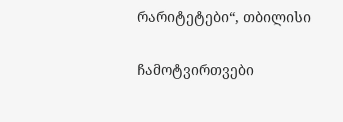რარიტეტები“, თბილისი

ჩამოტვირთვები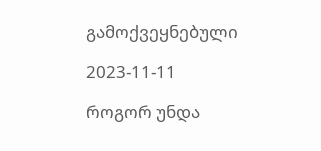გამოქვეყნებული

2023-11-11

როგორ უნდა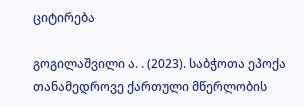ციტირება

გოგილაშვილი ა. . (2023). საბჭოთა ეპოქა თანამედროვე ქართული მწერლობის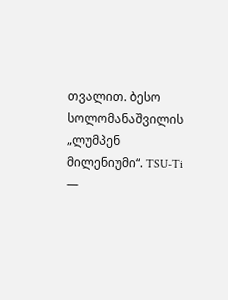თვალით. ბესო სოლომანაშვილის „ლუმპენ მილენიუმი“. TSU-Ti —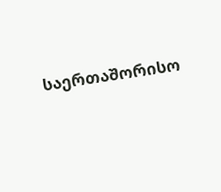საერთაშორისო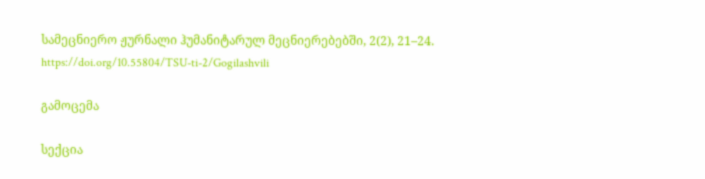სამეცნიერო ჟურნალი ჰუმანიტარულ მეცნიერებებში, 2(2), 21–24. https://doi.org/10.55804/TSU-ti-2/Gogilashvili

გამოცემა

სექცია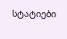სტატიები